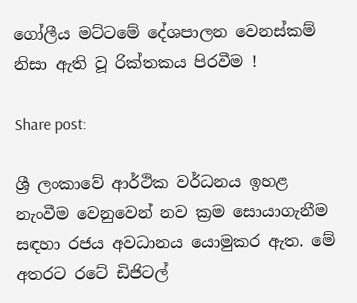ගෝලීය මට්ටමේ දේශපාලන වෙනස්කම් නිසා ඇති වූ රික්තකය පිරවීම !

Share post:

ශ්‍රී ලංකාවේ ආර්ථික වර්ධනය ඉහළ නැංවීම වෙනුවෙන් නව ක්‍රම සොයාගැනීම සඳහා රජය අවධානය යොමුකර ඇත. මේ අතරට රටේ ඩිජිටල්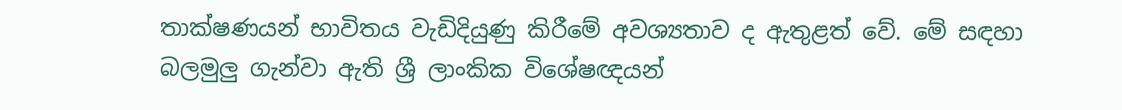තාක්ෂණයන් භාවිතය වැඩිදියුණු කිරීමේ අවශ්‍යතාව ද ඇතුළත් වේ. මේ සඳහා බලමුලු ගැන්වා ඇති ශ්‍රී ලාංකික විශේෂඥයන්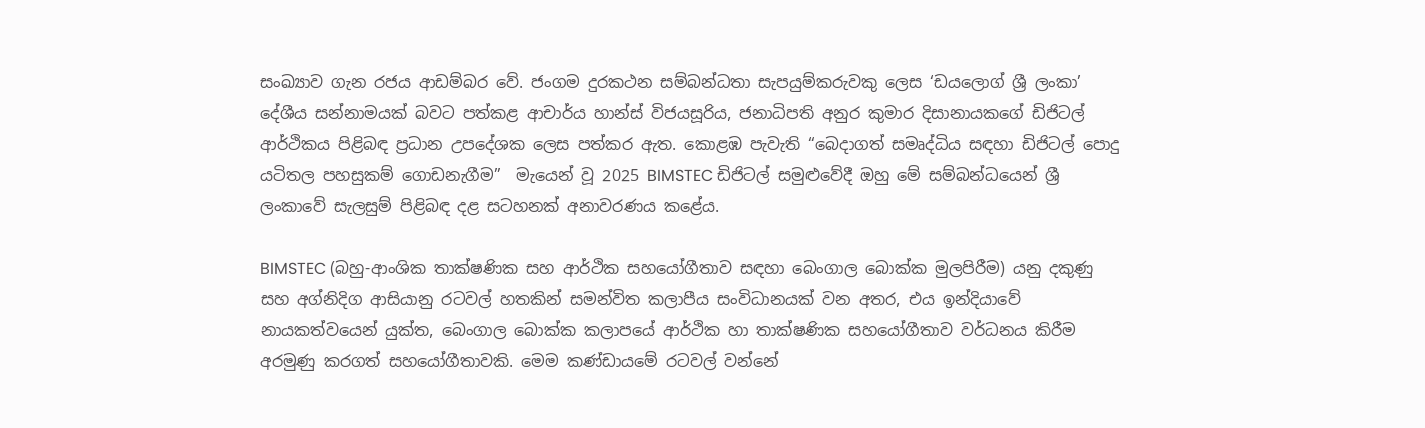සංඛ්‍යාව ගැන රජය ආඩම්බර වේ. ජංගම දුරකථන සම්බන්ධතා සැපයුම්කරුවකු ලෙස ‘ඩයලොග් ශ්‍රී ලංකා’ දේශීය සන්නාමයක් බවට පත්කළ ආචාර්ය හාන්ස් විජයසූරිය, ජනාධිපති අනුර කුමාර දිසානායකගේ ඩිජිටල් ආර්ථිකය පිළිබඳ ප්‍රධාන උපදේශක ලෙස පත්කර ඇත. කොළඹ පැවැති “බෙදාගත් සමෘද්ධිය සඳහා ඩිජිටල් පොදු යටිතල පහසුකම් ගොඩනැගීම”  මැයෙන් වූ 2025 BIMSTEC ඩිජිටල් සමුළුවේදී ඔහු මේ සම්බන්ධයෙන් ශ්‍රී ලංකාවේ සැලසුම් පිළිබඳ දළ සටහනක් අනාවරණය කළේය.

BIMSTEC (බහු-ආංශික තාක්ෂණික සහ ආර්ථික සහයෝගීතාව සඳහා බෙංගාල බොක්ක මුලපිරීම) යනු දකුණු සහ අග්නිදිග ආසියානු රටවල් හතකින් සමන්විත කලාපීය සංවිධානයක් වන අතර, එය ඉන්දියාවේ නායකත්වයෙන් යුක්ත, බෙංගාල බොක්ක කලාපයේ ආර්ථික හා තාක්ෂණික සහයෝගීතාව වර්ධනය කිරීම අරමුණු කරගත් සහයෝගීතාවකි. මෙම කණ්ඩායමේ රටවල් වන්නේ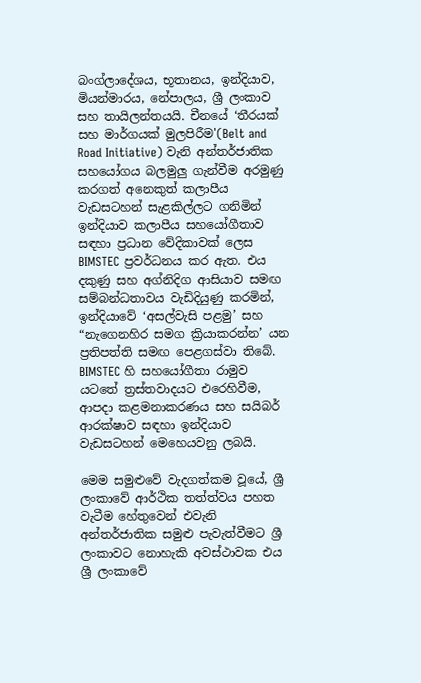බංග්ලාදේශය, භූතානය, ඉන්දියාව, මියන්මාරය, නේපාලය, ශ්‍රී ලංකාව සහ තායිලන්තයයි. චීනයේ ‘තීරයක් සහ මාර්ගයක් මුලපිරීම'(Belt and Road Initiative) වැනි අන්තර්ජාතික සහයෝගය බලමුලු ගැන්වීම අරමුණු කරගත් අනෙකුත් කලාපීය වැඩසටහන් සැළකිල්ලට ගනිමින් ඉන්දියාව කලාපීය සහයෝගීතාව සඳහා ප්‍රධාන වේදිකාවක් ලෙස BIMSTEC ප්‍රවර්ධනය කර ඇත. එය දකුණු සහ අග්නිදිග ආසියාව සමඟ සම්බන්ධතාවය වැඩිදියුණු කරමින්, ඉන්දියාවේ ‘අසල්වැසි පළමු’ සහ “නැගෙනහිර සමග ක්‍රියාකරන්න’ යන ප්‍රතිපත්ති සමඟ පෙළගස්වා තිබේ. BIMSTEC හි සහයෝගීතා රාමුව යටතේ ත්‍රස්තවාදයට එරෙහිවීම, ආපදා කළමනාකරණය සහ සයිබර් ආරක්ෂාව සඳහා ඉන්දියාව වැඩසටහන් මෙහෙයවනු ලබයි.

මෙම සමුළුවේ වැදගත්කම වූයේ, ශ්‍රී ලංකාවේ ආර්ථික තත්ත්වය පහත වැටීම හේතුවෙන් එවැනි අන්තර්ජාතික සමුළු පැවැත්වීමට ශ්‍රී ලංකාවට නොහැකි අවස්ථාවක එය ශ්‍රී ලංකාවේ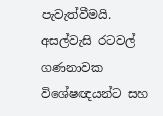පැවැත්වීමයි. අසල්වැසි රටවල් ගණනාවක විශේෂඥයන්ට සහ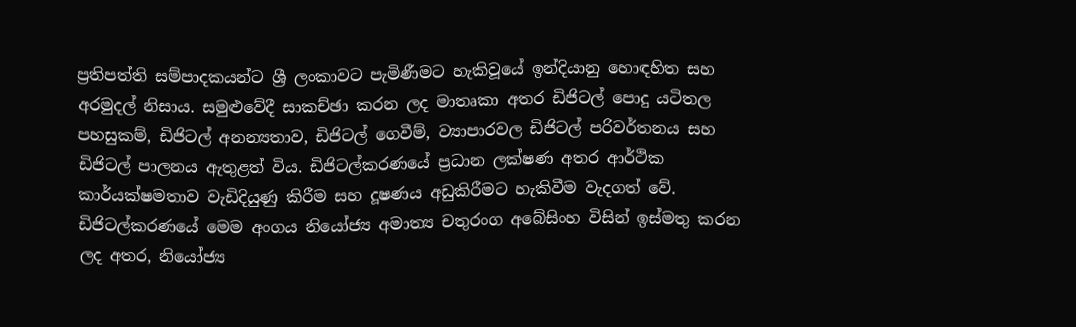ප්‍රතිපත්ති සම්පාදකයන්ට ශ්‍රී ලංකාවට පැමිණීමට හැකිවූයේ ඉන්දියානු හොඳහිත සහ අරමුදල් නිසාය. සමුළුවේදී සාකච්ඡා කරන ලද මාතෘකා අතර ඩිජිටල් පොදු යටිතල පහසුකම්, ඩිජිටල් අනන්‍යතාව, ඩිජිටල් ගෙවීම්, ව්‍යාපාරවල ඩිජිටල් පරිවර්තනය සහ ඩිජිටල් පාලනය ඇතුළත් විය. ඩිජිටල්කරණයේ ප්‍රධාන ලක්ෂණ අතර ආර්ථික කාර්යක්ෂමතාව වැඩිදියුණු කිරීම සහ දූෂණය අඩුකිරීමට හැකිවීම වැදගත් වේ. ඩිජිටල්කරණයේ මෙම අංගය නියෝජ්‍ය අමාත්‍ය චතුරංග අබේසිංහ විසින් ඉස්මතු කරන ලද අතර, නියෝජ්‍ය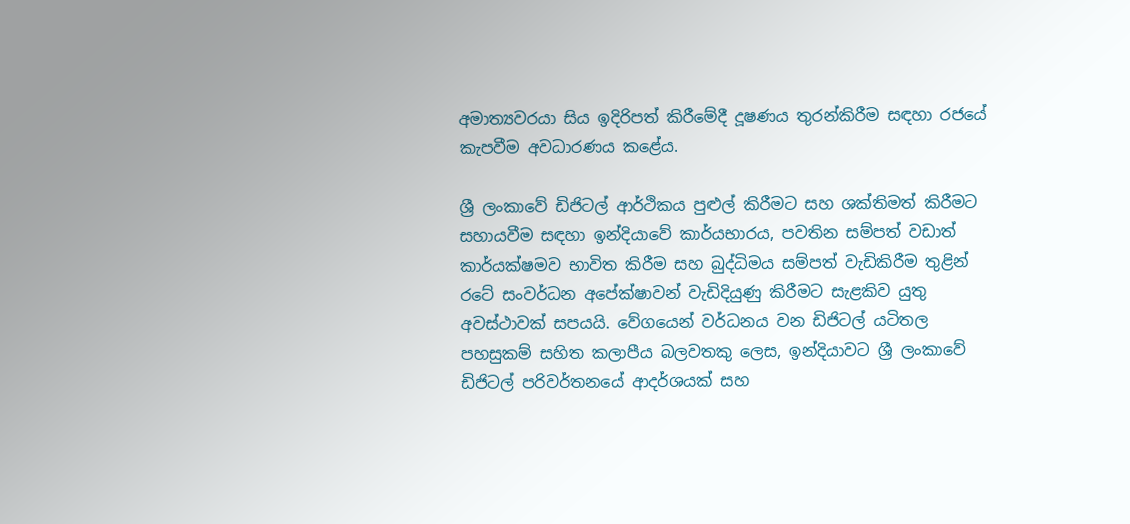අමාත්‍යවරයා සිය ඉදිරිපත් කිරීමේදී දූෂණය තුරන්කිරීම සඳහා රජයේ කැපවීම අවධාරණය කළේය.

ශ්‍රී ලංකාවේ ඩිජිටල් ආර්ථිකය පුළුල් කිරීමට සහ ශක්තිමත් කිරීමට සහායවීම සඳහා ඉන්දියාවේ කාර්යභාරය, පවතින සම්පත් වඩාත් කාර්යක්ෂමව භාවිත කිරීම සහ බුද්ධිමය සම්පත් වැඩිකිරීම තුළින් රටේ සංවර්ධන අපේක්ෂාවන් වැඩිදියුණු කිරීමට සැළකිව යුතු අවස්ථාවක් සපයයි. වේගයෙන් වර්ධනය වන ඩිජිටල් යටිතල පහසුකම් සහිත කලාපීය බලවතකු ලෙස, ඉන්දියාවට ශ්‍රී ලංකාවේ ඩිජිටල් පරිවර්තනයේ ආදර්ශයක් සහ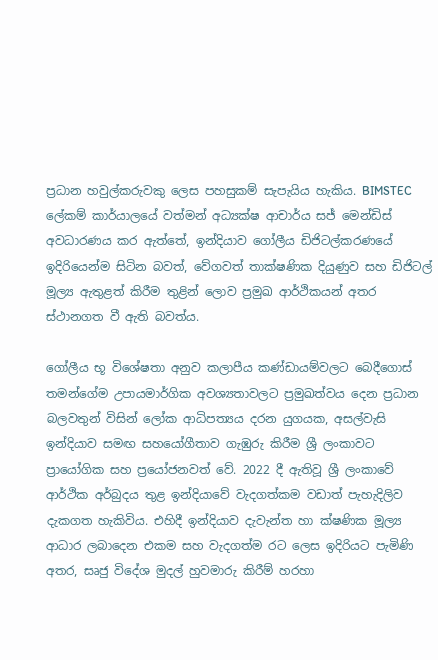ප්‍රධාන හවුල්කරුවකු ලෙස පහසුකම් සැපැයිය හැකිය. BIMSTEC ලේකම් කාර්යාලයේ වත්මන් අධ්‍යක්ෂ ආචාර්ය සජ් මෙන්ඩිස් අවධාරණය කර ඇත්තේ, ඉන්දියාව ගෝලීය ඩිජිටල්කරණයේ ඉදිරියෙන්ම සිටින බවත්, වේගවත් තාක්ෂණික දියුණුව සහ ඩිජිටල් මූල්‍ය ඇතුළත් කිරීම තුළින් ලොව ප්‍රමුඛ ආර්ථිකයන් අතර ස්ථානගත වී ඇති බවත්ය.

ගෝලීය භූ විශේෂතා අනුව කලාපීය කණ්ඩායම්වලට බෙදීගොස් තමන්ගේම උපායමාර්ගික අවශ්‍යතාවලට ප්‍රමුඛත්වය දෙන ප්‍රධාන බලවතුන් විසින් ලෝක ආධිපත්‍යය දරන යුගයක, අසල්වැසි ඉන්දියාව සමඟ සහයෝගීතාව ගැඹුරු කිරීම ශ්‍රී ලංකාවට ප්‍රායෝගික සහ ප්‍රයෝජනවත් වේ. 2022 දී ඇතිවූ ශ්‍රී ලංකාවේ ආර්ථික අර්බුදය තුළ ඉන්දියාවේ වැදගත්කම වඩාත් පැහැදිලිව දැකගත හැකිවිය. එහිදී ඉන්දියාව දැවැන්ත හා ක්ෂණික මූල්‍ය ආධාර ලබාදෙන එකම සහ වැදගත්ම රට ලෙස ඉදිරියට පැමිණි අතර, සෘජු විදේශ මුදල් හුවමාරු කිරීම් හරහා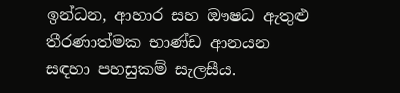ඉන්ධන, ආහාර සහ ඖෂධ ඇතුළු තීරණාත්මක භාණ්ඩ ආනයන සඳහා පහසුකම් සැලසීය.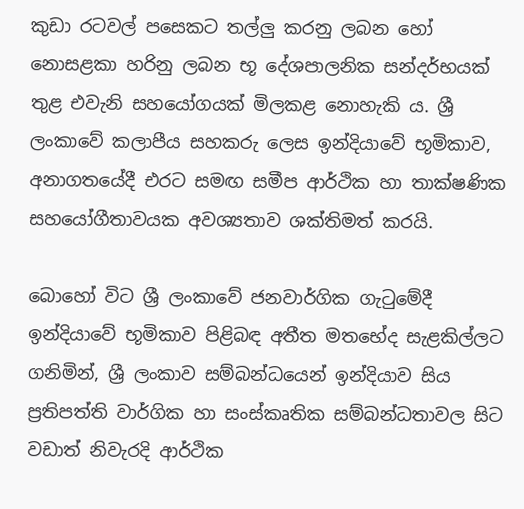කුඩා රටවල් පසෙකට තල්ලු කරනු ලබන හෝ නොසළකා හරිනු ලබන භූ දේශපාලනික සන්දර්භයක් තුළ එවැනි සහයෝගයක් මිලකළ නොහැකි ය. ශ්‍රී ලංකාවේ කලාපීය සහකරු ලෙස ඉන්දියාවේ භූමිකාව, අනාගතයේදී එරට සමඟ සමීප ආර්ථික හා තාක්ෂණික සහයෝගීතාවයක අවශ්‍යතාව ශක්තිමත් කරයි.

බොහෝ විට ශ්‍රී ලංකාවේ ජනවාර්ගික ගැටුමේදී ඉන්දියාවේ භූමිකාව පිළිබඳ අතීත මතභේද සැළකිල්ලට ගනිමින්, ශ්‍රී ලංකාව සම්බන්ධයෙන් ඉන්දියාව සිය ප්‍රතිපත්ති වාර්ගික හා සංස්කෘතික සම්බන්ධතාවල සිට වඩාත් නිවැරදි ආර්ථික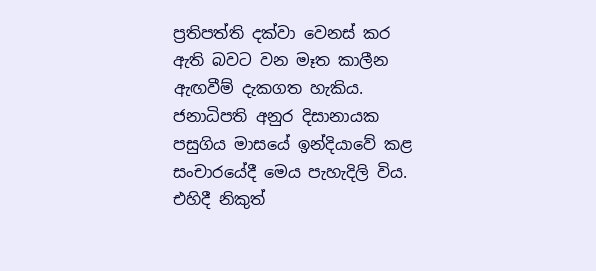ප්‍රතිපත්ති දක්වා වෙනස් කර ඇති බවට වන මෑත කාලීන ඇඟවීම් දැකගත හැකිය. ජනාධිපති අනුර දිසානායක පසුගිය මාසයේ ඉන්දියාවේ කළ සංචාරයේදී මෙය පැහැදිලි විය. එහිදී නිකුත්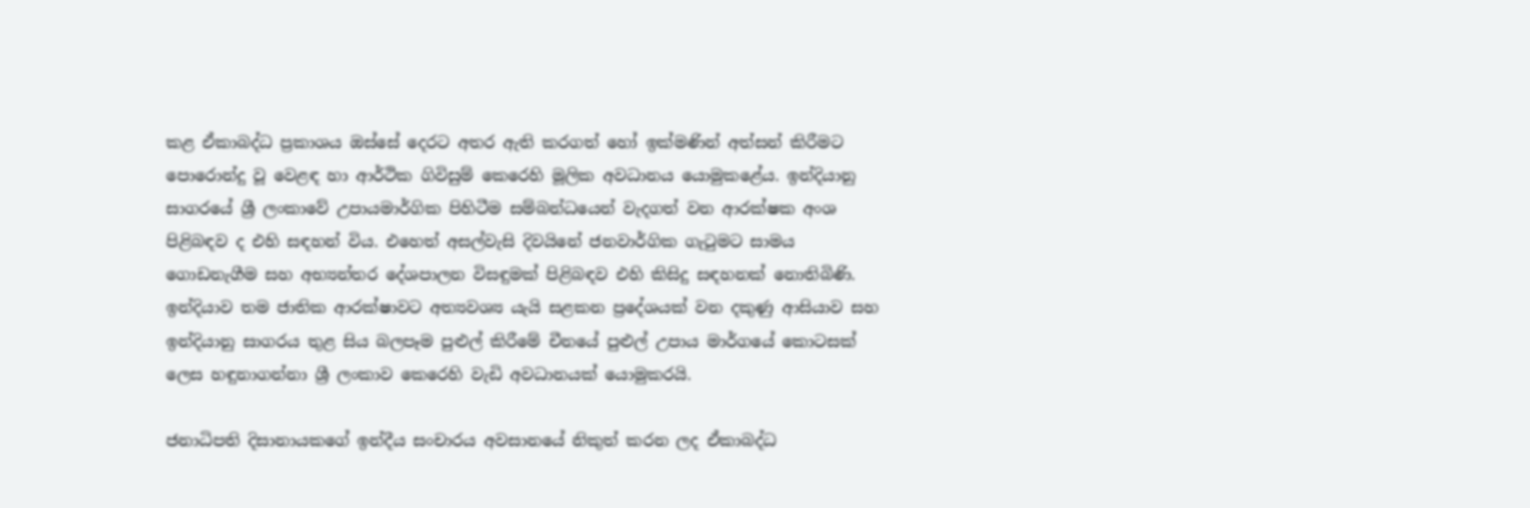කළ ඒකාබද්ධ ප්‍රකාශය ඔස්සේ දෙරට අතර ඇති කරගත් හෝ ඉක්මණින් අත්සන් කිරීමට පොරොන්දු වූ වෙළඳ හා ආර්ථික ගිවිසුම් කෙරෙහි මූලික අවධානය යොමුකළේය. ඉන්දියානු සාගරයේ ශ්‍රී ලංකාවේ උපායමාර්ගික පිහිටීම සම්බන්ධයෙන් වැදගත් වන ආරක්ෂක අංශ පිළිබඳව ද එහි සඳහන් විය. එහෙත් අසල්වැසි දිවයිනේ ජනවාර්ගික ගැටුමට සාමය ගොඩනැගීම සහ අභ්‍යන්තර දේශපාලන විසඳුමක් පිළිබඳව එහි කිසිදු සඳහනක් නොතිබිණි. ඉන්දියාව තම ජාතික ආරක්ෂාවට අත්‍යවශ්‍ය යැයි සළකන ප්‍රදේශයක් වන දකුණු ආසියාව සහ ඉන්දියානු සාගරය තුළ සිය බලපෑම පුළුල් කිරීමේ චීනයේ පුළුල් උපාය මාර්ගයේ කොටසක් ලෙස හඳුනාගන්නා ශ්‍රී ලංකාව කෙරෙහි වැඩි අවධානයක් යොමුකරයි.

ජනාධිපති දිසානායකගේ ඉන්දීය සංචාරය අවසානයේ නිකුත් කරන ලද ඒකාබද්ධ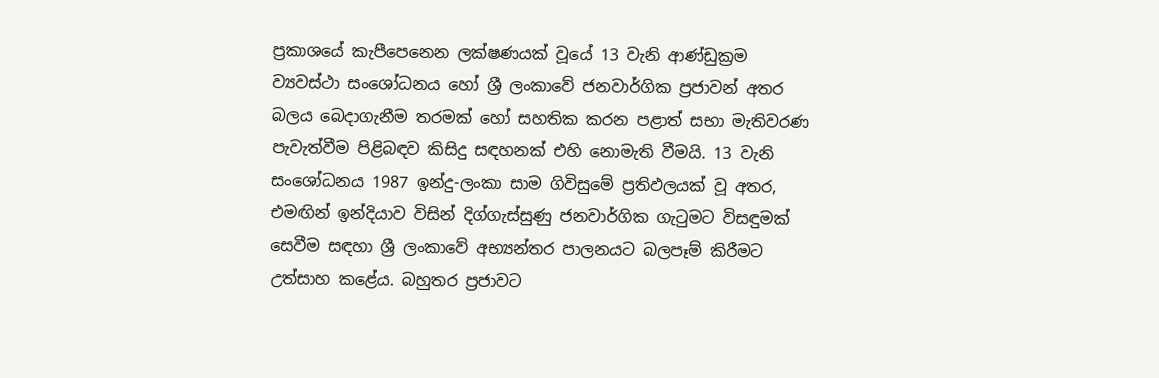ප්‍රකාශයේ කැපීපෙනෙන ලක්ෂණයක් වූයේ 13 වැනි ආණ්ඩුක්‍රම ව්‍යවස්ථා සංශෝධනය හෝ ශ්‍රී ලංකාවේ ජනවාර්ගික ප්‍රජාවන් අතර බලය බෙදාගැනීම තරමක් හෝ සහතික කරන පළාත් සභා මැතිවරණ පැවැත්වීම පිළිබඳව කිසිදු සඳහනක් එහි නොමැති වීමයි. 13 වැනි සංශෝධනය 1987 ඉන්දු-ලංකා සාම ගිවිසුමේ ප්‍රතිඵලයක් වූ අතර, එමඟින් ඉන්දියාව විසින් දිග්ගැස්සුණු ජනවාර්ගික ගැටුමට විසඳුමක් සෙවීම සඳහා ශ්‍රී ලංකාවේ අභ්‍යන්තර පාලනයට බලපෑම් කිරීමට උත්සාහ කළේය. බහුතර ප්‍රජාවට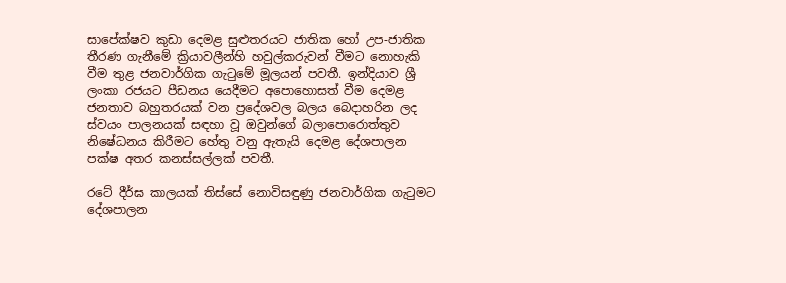සාපේක්ෂව කුඩා දෙමළ සුළුතරයට ජාතික හෝ උප-ජාතික තීරණ ගැනීමේ ක්‍රියාවලීන්හි හවුල්කරුවන් වීමට නොහැකි වීම තුළ ජනවාර්ගික ගැටුමේ මූලයන් පවතී. ඉන්දියාව ශ්‍රී ලංකා රජයට පීඩනය යෙදීමට අපොහොසත් වීම දෙමළ ජනතාව බහුතරයක් වන ප්‍රදේශවල බලය බෙදාහරින ලද ස්වයං පාලනයක් සඳහා වූ ඔවුන්ගේ බලාපොරොත්තුව නිෂේධනය කිරීමට හේතු වනු ඇතැයි දෙමළ දේශපාලන පක්ෂ අතර කනස්සල්ලක් පවතී.

රටේ දීර්ඝ කාලයක් තිස්සේ නොවිසඳුණු ජනවාර්ගික ගැටුමට දේශපාලන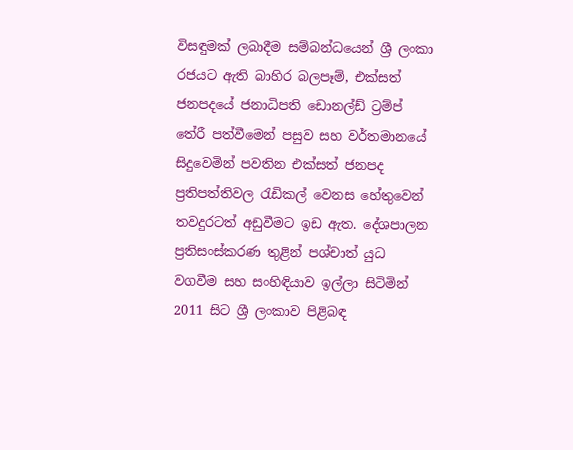විසඳුමක් ලබාදීම සම්බන්ධයෙන් ශ්‍රී ලංකා රජයට ඇති බාහිර බලපෑම්, එක්සත් ජනපදයේ ජනාධිපති ඩොනල්ඩ් ට්‍රම්ප් තේරී පත්වීමෙන් පසුව සහ වර්තමානයේ සිදුවෙමින් පවතින එක්සත් ජනපද ප්‍රතිපත්තිවල රැඩිකල් වෙනස හේතුවෙන් තවදුරටත් අඩුවීමට ඉඩ ඇත. දේශපාලන ප්‍රතිසංස්කරණ තුළින් පශ්චාත් යුධ වගවීම සහ සංහිඳියාව ඉල්ලා සිටිමින් 2011 සිට ශ්‍රී ලංකාව පිළිබඳ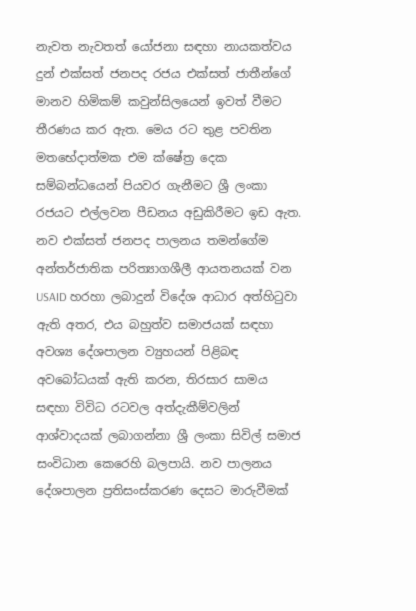නැවත නැවතත් යෝජනා සඳහා නායකත්වය දුන් එක්සත් ජනපද රජය එක්සත් ජාතීන්ගේ මානව හිමිකම් කවුන්සිලයෙන් ඉවත් වීමට තීරණය කර ඇත. මෙය රට තුළ පවතින මතභේදාත්මක එම ක්ෂේත්‍ර දෙක සම්බන්ධයෙන් පියවර ගැනීමට ශ්‍රී ලංකා රජයට එල්ලවන පීඩනය අඩුකිරීමට ඉඩ ඇත. නව එක්සත් ජනපද පාලනය තමන්ගේම අන්තර්ජාතික පරිත්‍යාගශීලී ආයතනයක් වන USAID හරහා ලබාදුන් විදේශ ආධාර අත්හිටුවා ඇති අතර, එය බහුත්ව සමාජයක් සඳහා අවශ්‍ය දේශපාලන ව්‍යුහයන් පිළිබඳ අවබෝධයක් ඇති කරන, තිරසාර සාමය සඳහා විවිධ රටවල අත්දැකීම්වලින් ආශ්වාදයක් ලබාගන්නා ශ්‍රී ලංකා සිවිල් සමාජ සංවිධාන කෙරෙහි බලපායි. නව පාලනය දේශපාලන ප්‍රතිසංස්කරණ දෙසට මාරුවීමක්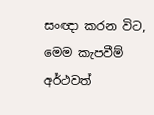සංඥා කරන විට, මෙම කැපවීම් අර්ථවත්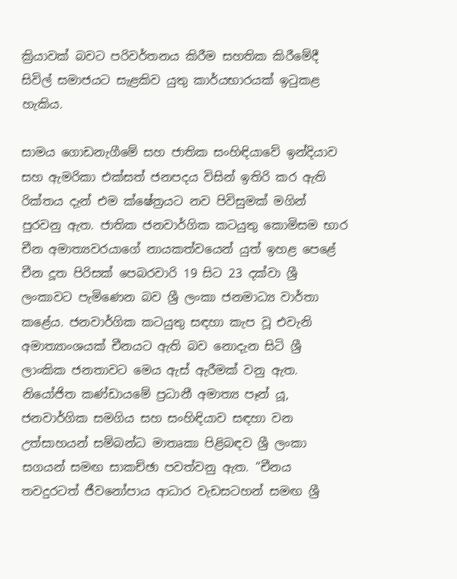ක්‍රියාවක් බවට පරිවර්තනය කිරීම සහතික කිරීමේදී සිවිල් සමාජයට සැළකිව යුතු කාර්යභාරයක් ඉටුකළ හැකිය.

සාමය ගොඩනැගීමේ සහ ජාතික සංහිඳියාවේ ඉන්දියාව සහ ඇමරිකා එක්සත් ජනපදය විසින් ඉතිරි කර ඇති රික්තය දැන් එම ක්ෂේත්‍රයට නව පිවිසුමක් මගින් පුරවනු ඇත. ජාතික ජනවාර්ගික කටයුතු කොමිසම භාර චීන අමාත්‍යවරයාගේ නායකත්වයෙන් යුත් ඉහළ පෙළේ චීන දූත පිරිසක් පෙබරවාරි 19 සිට 23 දක්වා ශ්‍රී ලංකාවට පැමිණෙන බව ශ්‍රී ලංකා ජනමාධ්‍ය වාර්තා කළේය. ජනවාර්ගික කටයුතු සඳහා කැප වූ එවැනි අමාත්‍යාංශයක් චීනයට ඇති බව නොදැන සිටි ශ්‍රී ලාංකික ජනතාවට මෙය ඇස් ඇරීමක් වනු ඇත. නියෝජිත කණ්ඩායමේ ප්‍රධානී අමාත්‍ය පෑන් යූ, ජනවාර්ගික සමගිය සහ සංහිඳියාව සඳහා වන උත්සාහයන් සම්බන්ධ මාතෘකා පිළිබඳව ශ්‍රී ලංකා සගයන් සමඟ සාකච්ඡා පවත්වනු ඇත. “චීනය තවදුරටත් ජීවනෝපාය ආධාර වැඩසටහන් සමඟ ශ්‍රී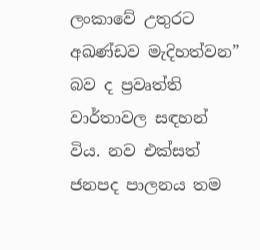ලංකාවේ උතුරට අඛණ්ඩව මැදිහත්වන” බව ද ප්‍රවෘත්ති වාර්තාවල සඳහන් විය. නව එක්සත් ජනපද පාලනය තම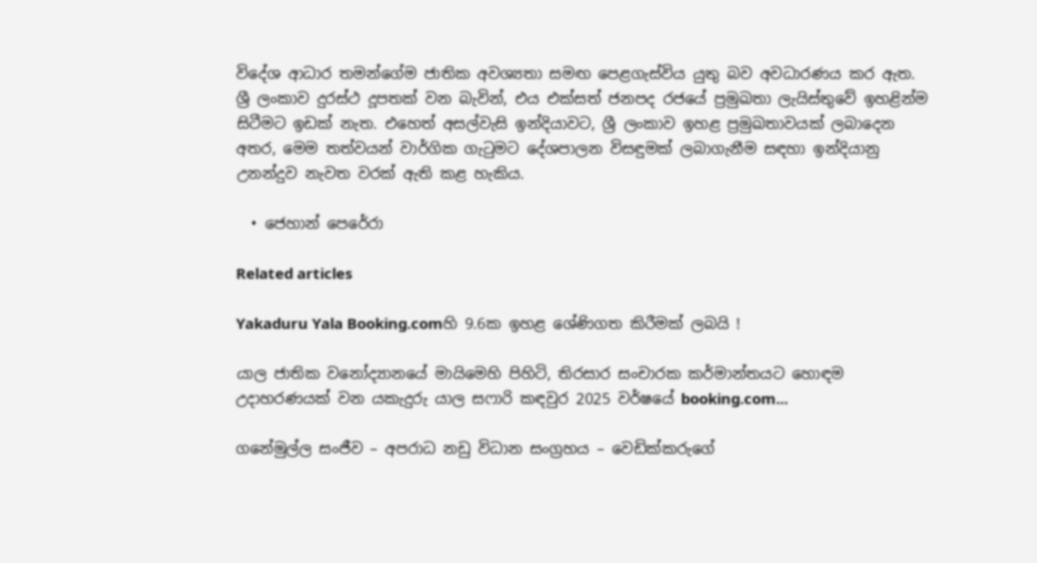විදේශ ආධාර තමන්ගේම ජාතික අවශ්‍යතා සමඟ පෙළගැස්විය යුතු බව අවධාරණය කර ඇත. ශ්‍රී ලංකාව දුරස්ථ දූපතක් වන බැවින්, එය එක්සත් ජනපද රජයේ ප්‍රමුඛතා ලැයිස්තුවේ ඉහළින්ම සිටීමට ඉඩක් නැත. එහෙත් අසල්වැසි ඉන්දියාවට, ශ්‍රී ලංකාව ඉහළ ප්‍රමුඛතාවයක් ලබාදෙන අතර, මෙම තත්වයන් වාර්ගික ගැටුමට දේශපාලන විසඳුමක් ලබාගැනීම සඳහා ඉන්දියානු උනන්දුව නැවත වරක් ඇති කළ හැකිය.

  • ජෙහාන් පෙරේරා

Related articles

Yakaduru Yala Booking.comහි 9.6ක ඉහළ ශේණිගත කිරීමක් ලබයි !

යාල ජාතික වනෝද්‍යානයේ මායිමෙහි පිහිටි, තිරසාර සංචාරක කර්මාන්තයට හොඳම උදාහරණයක් වන යකැදුරු යාල සෆාරි කඳවුර 2025 වර්ෂයේ booking.com...

ගනේමුල්ල සංජීව – අපරාධ නඩු විධාන සංග්‍රහය – වෙඩික්කරුගේ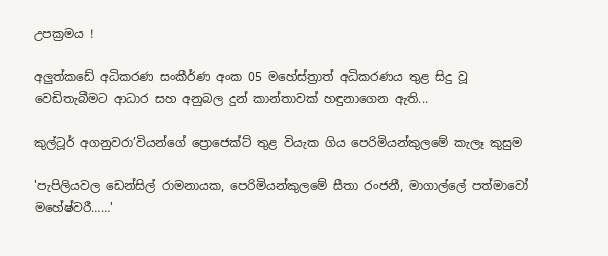උපක්‍රමය !

අලුත්කඩේ අධිකරණ සංකීර්ණ අංක 05 මහේස්ත්‍රාත් අධිකරණය තුළ සිදු වූ වෙඩිතැබීමට ආධාර සහ අනුබල දුන් කාන්තාවක් හඳුනාගෙන ඇති...

කුල්ටූර් අගනුවරා’වියන්ගේ ප්‍රොජෙක්ට් තුළ වියැක ගිය පෙරිමියන්කුලමේ කැලෑ කුසුම

'පැපිලියවල ඩෙන්සිල් රාමනායක, පෙරිමියන්කුලමේ සීතා රංජනී, මාගාල්ලේ පත්මාවෝ මහේෂ්වරී……'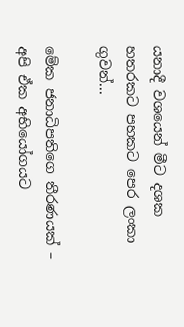යනාදී වශයෙන් මීට දශක හතරකට පහකට පෙර ලංකා ගුවන්...

මේක ජනාධිපතිගෙ තීරණයක් – අපි ඒක අභියෝගයට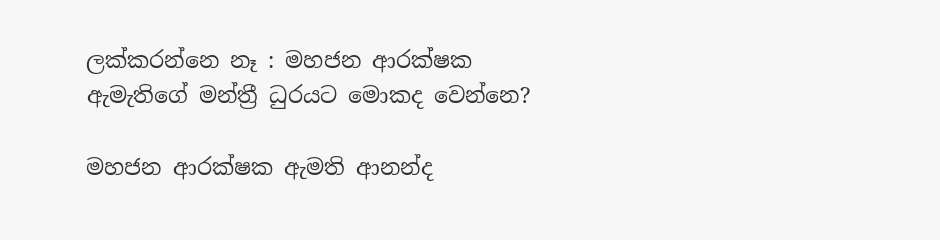ලක්කරන්නෙ නෑ : මහජන ආරක්ෂක ඇමැතිගේ මන්ත්‍රී ධුරයට මොකද වෙන්නෙ?

මහජන ආරක්ෂක ඇමති ආනන්ද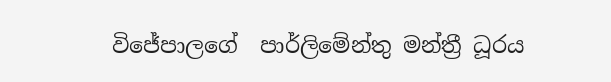විජේපාලගේ  පාර්ලිමේන්තු මන්ත්‍රී ධූරය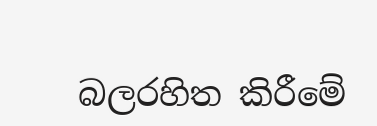බලරහිත කිරීමේ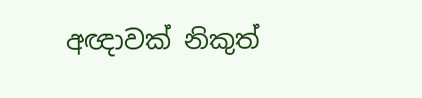අඥාවක් නිකුත්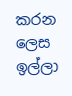කරන ලෙස ඉල්ලා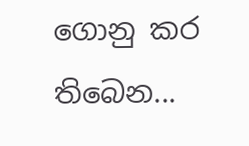ගොනු කර තිබෙන...